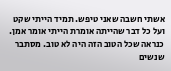אשתי חשבה שאני טיפש. תמיד הייתי שקט ועל כל דבר שהייתה אומרת הייתי אומר אמן. כנראה שכל הטוב הזה היה לא טוב. מסתבר שנשים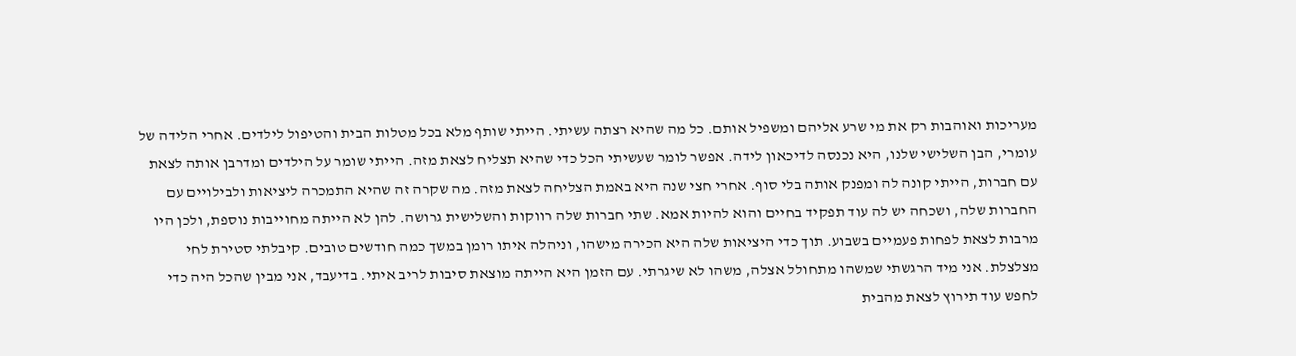מעריכות ואוהבות רק את מי שרע אליהם ומשפיל אותם. כל מה שהיא רצתה עשיתי. הייתי שותף מלא בכל מטלות הבית והטיפול לילדים. אחרי הלידה של עומרי, הבן השלישי שלנו, היא נכנסה לדיכאון לידה. אפשר לומר שעשיתי הכל כדי שהיא תצליח לצאת מזה. הייתי שומר על הילדים ומדרבן אותה לצאת עם חברות, הייתי קונה לה ומפנק אותה בלי סוף. אחרי חצי שנה היא באמת הצליחה לצאת מזה. מה שקרה זה שהיא התמכרה ליציאות ולבילויים עם החברות שלה, ושכחה יש לה עוד תפקיד בחיים והוא להיות אמא. שתי חברות שלה רווקות והשלישית גרושה. להן לא הייתה מחוייבות נוספת, ולכן היו מרבות לצאת לפחות פעמיים בשבוע. תוך כדי היציאות שלה היא הכירה מישהו, וניהלה איתו רומן במשך כמה חודשים טובים. קיבלתי סטירת לחי מצלצלת. אני מיד הרגשתי שמשהו מתחולל אצלה, משהו לא שיגרתי. עם הזמן היא הייתה מוצאת סיבות לריב איתי. בדיעבד, אני מבין שהכל היה כדי לחפש עוד תירוץ לצאת מהבית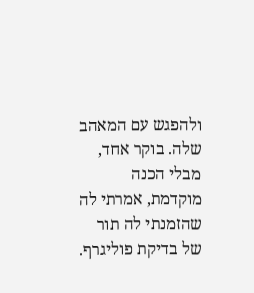ולהפגש עם המאהב שלה. בוקר אחד, מבלי הכנה מוקדמת, אמרתי לה שהזמנתי לה תור של בדיקת פוליגרף.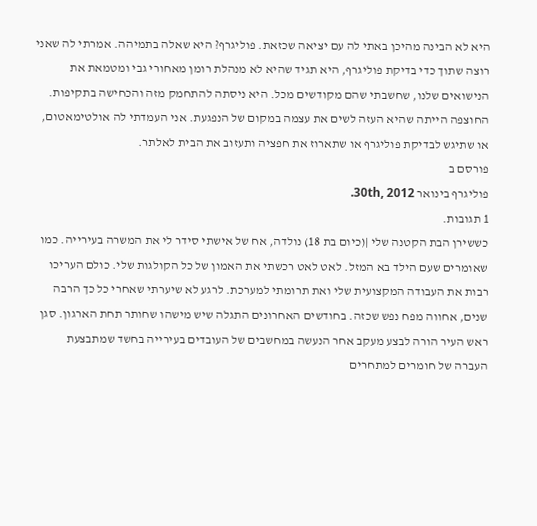היא לא הבינה מהיכן באתי לה עם יציאה שכזאת. פוליגרף? היא שאלה בתמיהה. אמרתי לה שאני רוצה שתוך כדי בדיקת פוליגרף, היא תגיד שהיא לא מנהלת רומן מאחורי גבי ומטמאת את הנישואים שלנו, שחשבתי שהם מקודשים מכל. היא ניסתה להתחמק מזה והכחישה בתקיפות. החוצפה הייתה שהיא העזה לשים את עצמה במקום של הנפגעת. אני העמדתי לה אולטימאטום, או שתיגש לבדיקת פוליגרף או שתארוז את חפציה ותעזוב את הבית לאלתר.
פורסם ב
פוליגרף בינואר 30th, 2012.
1 תגובות.
כששירן הבת הקטנה שלי |(כיום בת 18) נולדה, אח של אישתי סידר לי את המשרה בעירייה. כמו שאומרים שעם הילד בא המזל. לאט לאט רכשתי את האמון של כל הקולגות שלי. כולם העריכו רבות את העבודה המקצועית שלי ואת תרומתי למערכת. לרגע לא שיערתי שאחרי כל כך הרבה שנים, אחווה מפח נפש שכזה. בחודשים האחרונים התגלה שיש מישהו שחותר תחת הארגון. סגן ראש העיר הורה לבצע מעקב אחר הנעשה במחשבים של העובדים בעירייה בחשד שמתבצעת העברה של חומרים למתחרים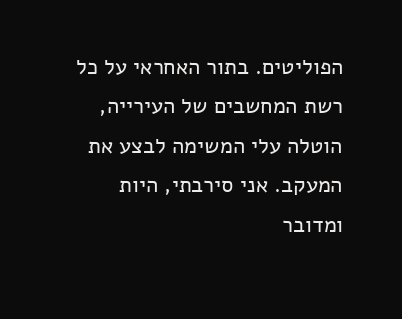הפוליטים. בתור האחראי על כל רשת המחשבים של העירייה, הוטלה עלי המשימה לבצע את המעקב. אני סירבתי, היות ומדובר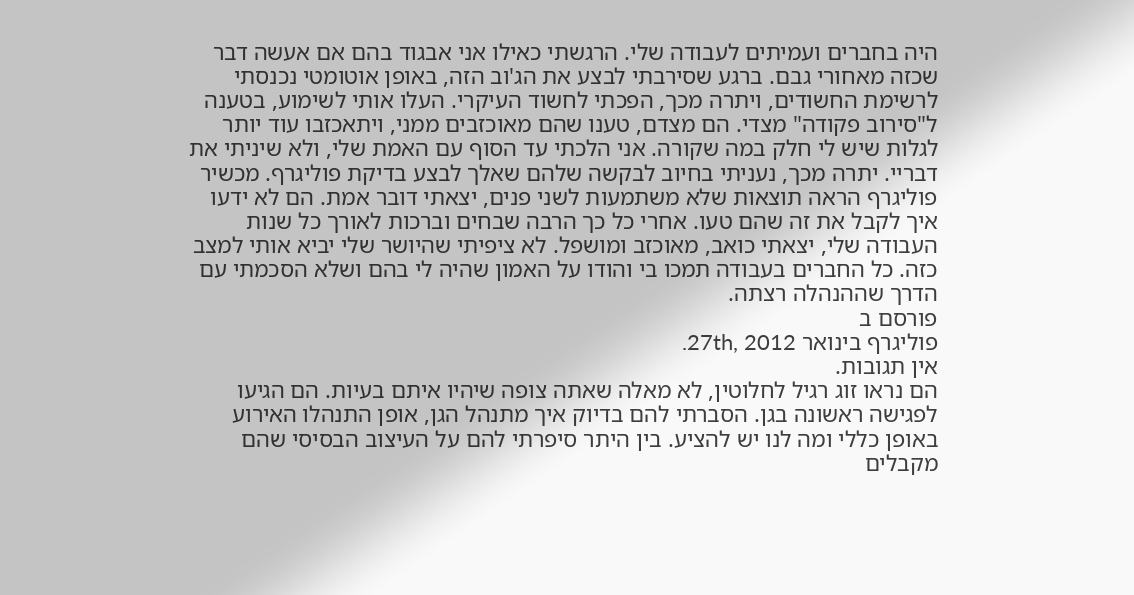היה בחברים ועמיתים לעבודה שלי. הרגשתי כאילו אני אבגוד בהם אם אעשה דבר שכזה מאחורי גבם. ברגע שסירבתי לבצע את הג'וב הזה, באופן אוטומטי נכנסתי לרשימת החשודים, ויתרה מכך, הפכתי לחשוד העיקרי. העלו אותי לשימוע, בטענה ל"סירוב פקודה" מצדי. הם מצדם, טענו שהם מאוכזבים ממני, ויתאכזבו עוד יותר לגלות שיש לי חלק במה שקורה. אני הלכתי עד הסוף עם האמת שלי, ולא שיניתי את דבריי. יתרה מכך, נעניתי בחיוב לבקשה שלהם שאלך לבצע בדיקת פוליגרף. מכשיר פוליגרף הראה תוצאות שלא משתמעות לשני פנים, יצאתי דובר אמת. הם לא ידעו איך לקבל את זה שהם טעו. אחרי כל כך הרבה שבחים וברכות לאורך כל שנות העבודה שלי, יצאתי כואב, מאוכזב ומושפל. לא ציפיתי שהיושר שלי יביא אותי למצב כזה. כל החברים בעבודה תמכו בי והודו על האמון שהיה לי בהם ושלא הסכמתי עם הדרך שההנהלה רצתה.
פורסם ב
פוליגרף בינואר 27th, 2012.
אין תגובות.
הם נראו זוג רגיל לחלוטין, לא מאלה שאתה צופה שיהיו איתם בעיות. הם הגיעו לפגישה ראשונה בגן. הסברתי להם בדיוק איך מתנהל הגן, אופן התנהלו האירוע באופן כללי ומה לנו יש להציע. בין היתר סיפרתי להם על העיצוב הבסיסי שהם מקבלים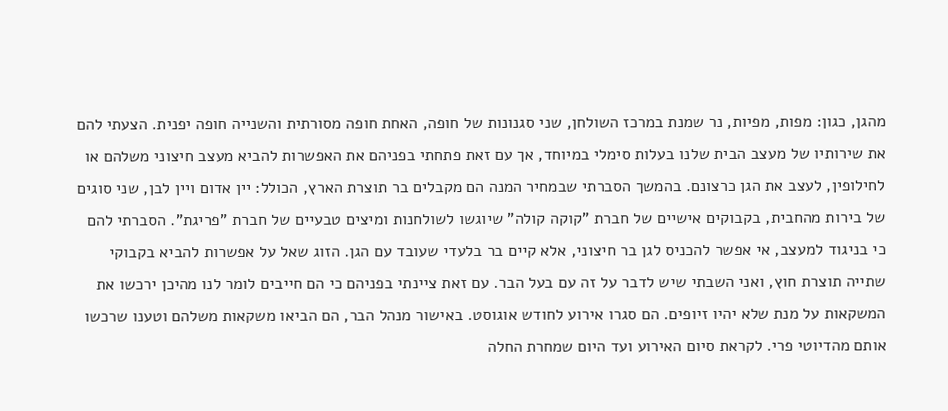מהגן, כגון: מפות, מפיות, נר שמנת במרכז השולחן, שני סגנונות של חופה, האחת חופה מסורתית והשנייה חופה יפנית. הצעתי להם את שירותיו של מעצב הבית שלנו בעלות סימלי במיוחד, אך עם זאת פתחתי בפניהם את האפשרות להביא מעצב חיצוני משלהם או לחילופין, לעצב את הגן כרצונם. בהמשך הסברתי שבמחיר המנה הם מקבלים בר תוצרת הארץ, הכולל: יין אדום ויין לבן, שני סוגים של בירות מהחבית, בקבוקים אישיים של חברת "קוקה קולה" שיוגשו לשולחנות ומיצים טבעיים של חברת "פריגת". הסברתי להם כי בניגוד למעצב, אי אפשר להכניס לגן בר חיצוני, אלא קיים בר בלעדי שעובד עם הגן. הזוג שאל על אפשרות להביא בקבוקי שתייה תוצרת חוץ, ואני השבתי שיש לדבר על זה עם בעל הבר. עם זאת ציינתי בפניהם כי הם חייבים לומר לנו מהיכן ירכשו את המשקאות על מנת שלא יהיו זיופים. הם סגרו אירוע לחודש אוגוסט. באישור מנהל הבר, הם הביאו משקאות משלהם וטענו שרכשו אותם מהדיוטי פרי. לקראת סיום האירוע ועד היום שמחרת החלה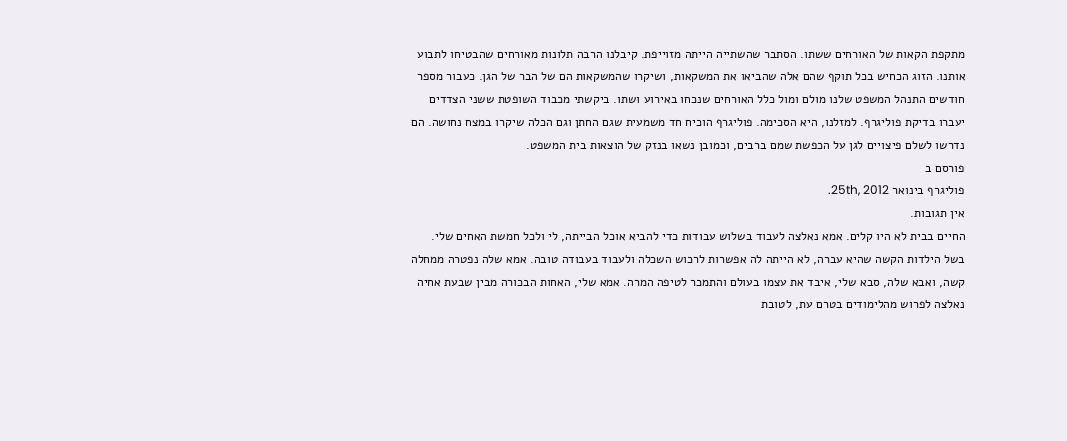מתקפת הקאות של האורחים ששתו. הסתבר שהשתייה הייתה מזוייפת. קיבלנו הרבה תלונות מאורחים שהבטיחו לתבוע אותנו. הזוג הכחיש בכל תוקף שהם אלה שהביאו את המשקאות, ושיקרו שהמשקאות הם של הבר של הגן. כעבור מספר חודשים התנהל המשפט שלנו מולם ומול כלל האורחים שנכחו באירוע ושתו. ביקשתי מכבוד השופטת ששני הצדדים יעברו בדיקת פוליגרף. למזלנו, היא הסכימה. פוליגרף הוכיח חד משמעית שגם החתן וגם הכלה שיקרו במצח נחושה. הם נדרשו לשלם פיצויים לגן על הכפשת שמם ברבים, וכמובן נשאו בנזק של הוצאות בית המשפט.
פורסם ב
פוליגרף בינואר 25th, 2012.
אין תגובות.
החיים בבית לא היו קלים. אמא נאלצה לעבוד בשלוש עבודות כדי להביא אוכל הבייתה, לי ולכל חמשת האחים שלי. בשל הילדות הקשה שהיא עברה, לא הייתה לה אפשרות לרכוש השכלה ולעבוד בעבודה טובה. אמא שלה נפטרה ממחלה קשה, ואבא שלה, סבא שלי, איבד את עצמו בעולם והתמכר לטיפה המרה. אמא שלי, האחות הבכורה מבין שבעת אחיה נאלצה לפרוש מהלימודים בטרם עת, לטובת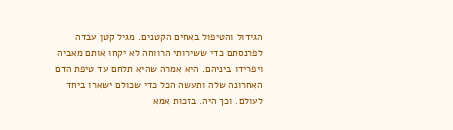הגידול והטיפול באחים הקטנים. מגיל קטן עבדה לפרנסתם כדי ששירותי הרווחה לא יקחו אותם מאביה ויפרידו ביניהם. היא אמרה שהיא תלחם עד טיפת הדם האחרונה שלה ותעשה הכל כדי שכולם ישארו ביחד לעולם. וכך היה. בזכות אמא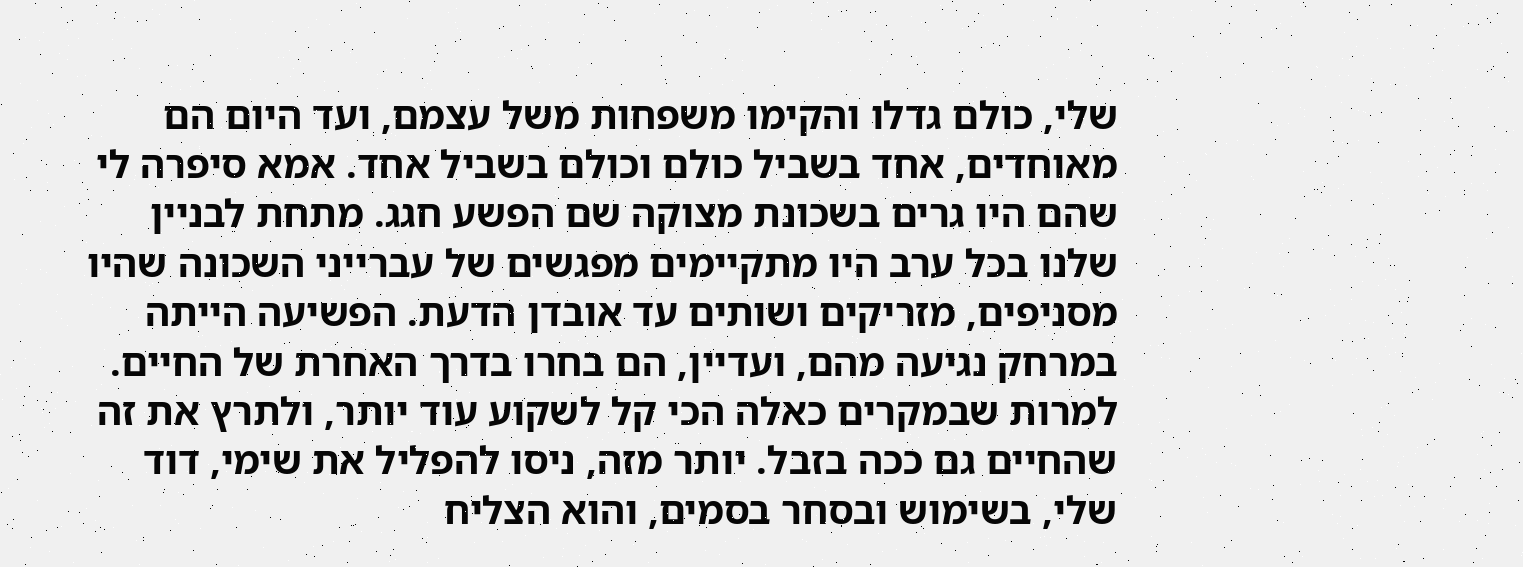שלי, כולם גדלו והקימו משפחות משל עצמם, ועד היום הם מאוחדים, אחד בשביל כולם וכולם בשביל אחד. אמא סיפרה לי שהם היו גרים בשכונת מצוקה שם הפשע חגג. מתחת לבניין שלנו בכל ערב היו מתקיימים מפגשים של עברייני השכונה שהיו מסניפים, מזריקים ושותים עד אובדן הדעת. הפשיעה הייתה במרחק נגיעה מהם, ועדיין, הם בחרו בדרך האחרת של החיים. למרות שבמקרים כאלה הכי קל לשקוע עוד יותר, ולתרץ את זה שהחיים גם ככה בזבל. יותר מזה, ניסו להפליל את שימי, דוד שלי, בשימוש ובסחר בסמים, והוא הצליח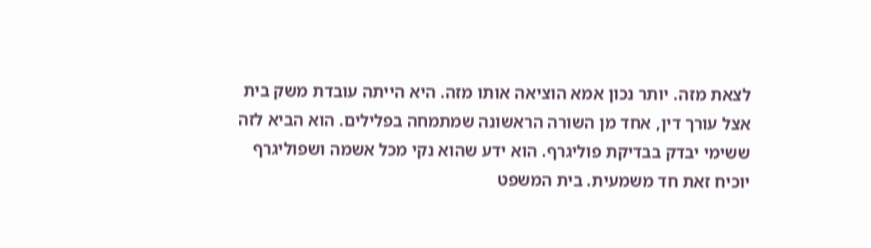לצאת מזה. יותר נכון אמא הוציאה אותו מזה. היא הייתה עובדת משק בית אצל עורך דין, אחד מן השורה הראשונה שמתמחה בפלילים. הוא הביא לזה ששימי יבדק בבדיקת פוליגרף. הוא ידע שהוא נקי מכל אשמה ושפוליגרף יוכיח זאת חד משמעית. בית המשפט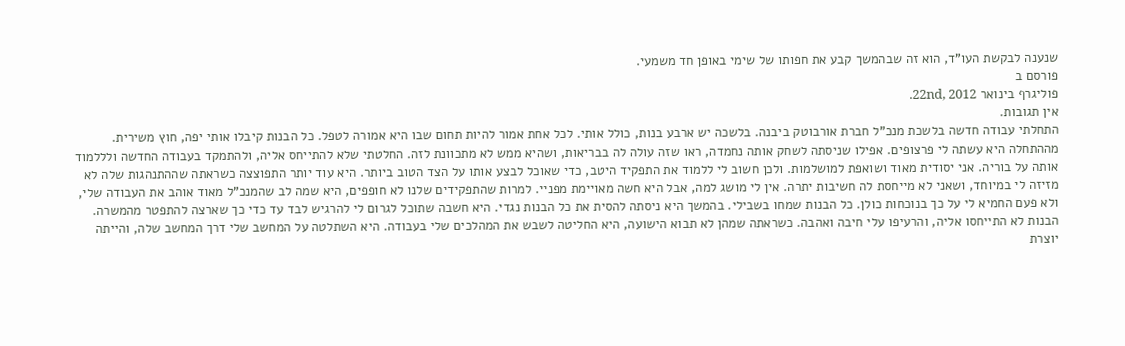שנענה לבקשת העו"ד, הוא זה שבהמשך קבע את חפותו של שימי באופן חד משמעי.
פורסם ב
פוליגרף בינואר 22nd, 2012.
אין תגובות.
התחלתי עבודה חדשה בלשכת מנכ"ל חברת אורבוטק ביבנה. בלשכה יש ארבע בנות, כולל אותי. לכל אחת אמור להיות תחום שבו היא אמורה לטפל. כל הבנות קיבלו אותי יפה, חוץ משירית. מההתחלה היא עשתה לי פרצופים. אפילו שניסתה לשחק אותה נחמדה, ראו שזה עולה לה בבריאות, ושהיא ממש לא מתכוונת לזה. החלטתי שלא להתייחס אליה, ולהתמקד בעבודה החדשה ולללמוד אותה על בוריה. אני יסודית מאוד ושואפת למושלמות. ולכן חשוב לי ללמוד את התפקיד היטב, כדי שאוכל לבצע אותו על הצד הטוב ביותר. היא עוד יותר התפוצצה כשראתה שההתנהגות שלה לא מזיזה לי במיוחד, ושאני לא מייחסת לה חשיבות יתרה. אין לי מושג למה, אבל היא חשה מאויימת מפניי. למרות שהתפקידים שלנו לא חופפים, היא שמה לב שהמנכ"ל מאוד אוהב את העבודה שלי, ולא פעם החמיא לי על כך בנוכחות כולן. כל הבנות שמחו בשבילי. בהמשך היא ניסתה להסית את כל הבנות נגדי. היא חשבה שתוכל לגרום לי להרגיש לבד עד כדי כך שארצה להתפטר מהמשרה. הבנות לא התייחסו אליה, והרעיפו עלי חיבה ואהבה. כשראתה שמהן לא תבוא הישועה, היא החליטה לשבש את המהלכים שלי בעבודה. היא השתלטה על המחשב שלי דרך המחשב שלה, והייתה יוצרת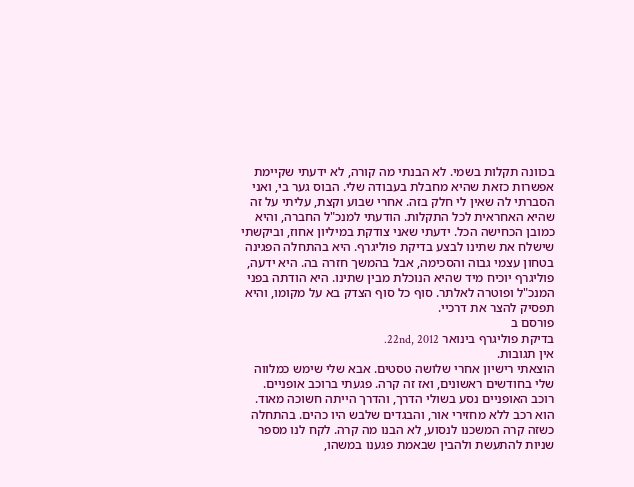בכוונה תקלות בשמי. לא הבנתי מה קורה, לא ידעתי שקיימת אפשרות כזאת שהיא מחבלת בעבודה שלי. הבוס גער בי, ואני הסברתי לה שאין לי חלק בזה. אחרי שבוע וקצת, עליתי על זה שהיא האחראית לכל התקלות. הודעתי למנכ"ל החברה, והיא כמובן הכחישה הכל. ידעתי שאני צודקת במיליון אחוז, וביקשתי שישלח את שתינו לבצע בדיקת פוליגרף. היא בהתחלה הפגינה בטחון עצמי גבוה והסכימה, אבל בהמשך חזרה בה. היא ידעה, פוליגרף יוכיח מיד שהיא הנוכלת מבין שתינו. היא הודתה בפני המנכ"ל ופוטרה לאלתר. סוף כל סוף הצדק בא על מקומו, והיא תפסיק להצר את דרכיי.
פורסם ב
בדיקת פוליגרף בינואר 22nd, 2012.
אין תגובות.
הוצאתי רישיון אחרי שלושה טסטים. אבא שלי שימש כמלווה שלי בחודשים ראשונים, ואז זה קרה. פגעתי ברוכב אופניים. רוכב האופניים נסע בשולי הדרך, והדרך הייתה חשוכה מאוד. הוא רכב ללא מחזירי אור, והבגדים שלבש היו כהים. בהתחלה כשזה קרה המשכנו לנסוע, לא הבנו מה קרה. לקח לנו מספר שניות להתעשת ולהבין שבאמת פגענו במשהו,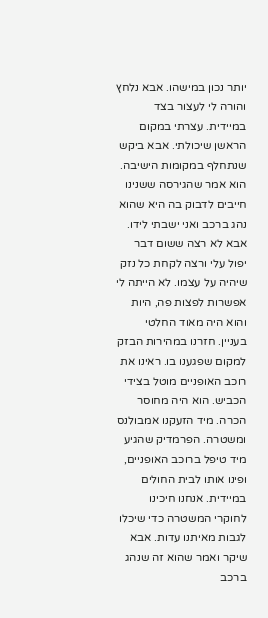יותר נכון במישהו. אבא נלחץ והורה לי לעצור בצד במיידית. עצרתי במקום הראשן שיכולתי. אבא ביקש שנתחלף במקומות הישיבה. הוא אמר שהגירסה ששנינו חייבים לדבוק בה היא שהוא נהג ברכב ואני ישבתי לידו. אבא לא רצה ששום דבר יפול עלי ורצה לקחת כל נזק שיהיה על עצמו. לא הייתה לי אפשרות לפצות פה, היות והוא היה מאוד החלטי בעניין. חזרנו במהירות הבזק למקום שפגענו בו. ראינו את רוכב האופניים מוטל בצידי הכביש. הוא היה מחוסר הכרה. מיד הזעקנו אמבולנס ומשטרה. הפרמדיק שהגיע מיד טיפל ברוכב האופניים, ופינו אותו לבית החולים במיידית. אנחנו חיכינו לחוקרי המשטרה כדי שיכלו לגבות מאיתנו עדות. אבא שיקר ואמר שהוא זה שנהג ברכב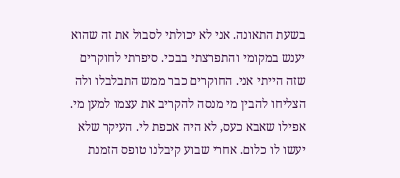בשעת התאונה. אני לא יכולתי לסבול את זה שהוא יענש במקומי והתפרצתי בבכי. סיפרתי לחוקרים שזה הייתי אני. החוקרים כבר ממש התבלבלו ולה הצליחו להבין מי מנסה להקריב את עצמו למען מי. אפילו שאבא כעס, לא היה אכפת לי. העיקר שלא יעשו לו כלום. אחרי שבוע קיבלנו טופס הזמנת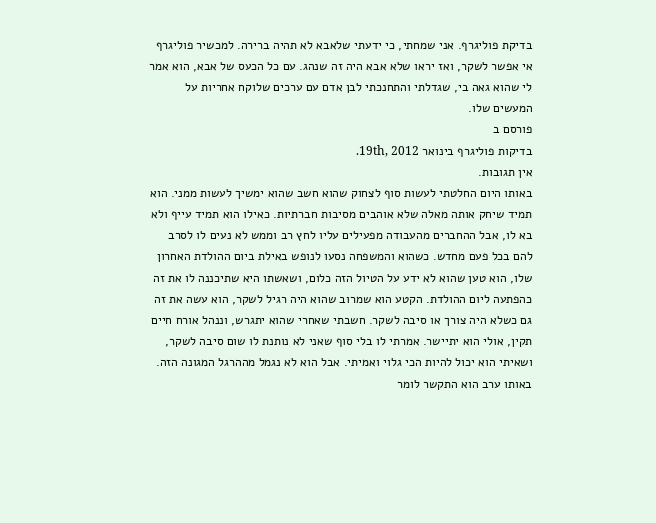בדיקת פוליגרף. אני שמחתי, כי ידעתי שלאבא לא תהיה ברירה. למכשיר פוליגרף אי אפשר לשקר, ואז יראו שלא אבא היה זה שנהג. עם כל הכעס של אבא, הוא אמר לי שהוא גאה בי, שגדלתי והתחנכתי לבן אדם עם ערכים שלוקח אחריות על המעשים שלו.
פורסם ב
בדיקות פוליגרף בינואר 19th, 2012.
אין תגובות.
באותו היום החלטתי לעשות סוף לצחוק שהוא חשב שהוא ימשיך לעשות ממני. הוא תמיד שיחק אותה מאלה שלא אוהבים מסיבות חברתיות. כאילו הוא תמיד עייף ולא בא לו, אבל ההחברים מהעבודה מפעילים עליו לחץ רב וממש לא נעים לו לסרב להם בכל פעם מחדש. כשהוא והמשפחה נסעו לנופש באילת ביום ההולדת האחרון שלו, הוא טען שהוא לא ידע על הטיול הזה כלום, ושאשתו היא שתיכננה לו את זה כהפתעה ליום ההולדת. הקטע הוא שמרוב שהוא היה רגיל לשקר, הוא עשה את זה גם כשלא היה צורך או סיבה לשקר. חשבתי שאחרי שהוא יתגרש, וננהל אורח חיים תקין, אולי הוא יתיישר. אמרתי לו בלי סוף שאני לא נותנת לו שום סיבה לשקר, ושאיתי הוא יכול להיות הכי גלוי ואמיתי. אבל הוא לא נגמל מההרגל המגונה הזה. באותו ערב הוא התקשר לומר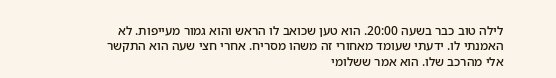לילה טוב כבר בשעה 20:00. הוא טען שכואב לו הראש והוא גמור מעייפות. לא האמנתי לו. ידעתי שעומד מאחורי זה משהו מסריח. אחרי חצי שעה הוא התקשר אלי מהרכב שלו. הוא אמר ששלומי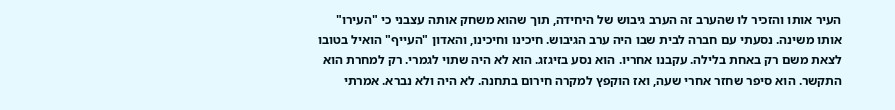העיר אותו והזכיר לו שהערב זה הערב גיבוש של היחידה, תוך שהוא משחק אותה עצבני כי "העירו" אותו משינה. נסעתי עם חברה לבית שבו היה ערב הגיבוש. חיכינו וחיכינו, והאדון "העייף" הואיל בטובו לצאת משם רק באחת בלילה. עקבנו אחריו. הוא נסע בזיגזג. הוא לא היה שתוי לגמרי. רק למחרת הוא התקשר. הוא סיפר שחזר אחרי שעה, ואז הוקפץ למקרה חירום בתחנה. לא היה ולא נברא. אמרתי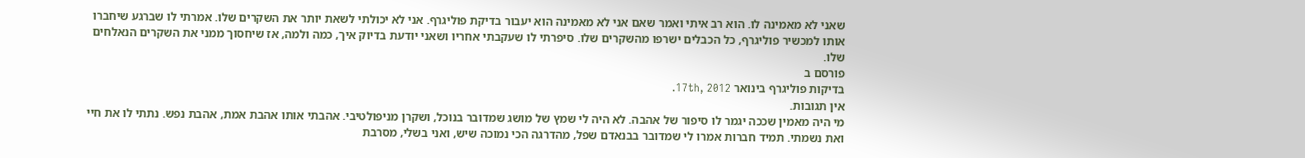שאני לא מאמינה לו. הוא רב איתי ואמר שאם אני לא מאמינה הוא יעבור בדיקת פוליגרף. אני לא יכולתי לשאת יותר את השקרים שלו. אמרתי לו שברגע שיחברו אותו למכשיר פוליגרף, כל הכבלים ישרפו מהשקרים שלו. סיפרתי לו שעקבתי אחריו ושאני יודעת בדיוק איך, כמה ולמה, אז שיחסוך ממני את השקרים הנאלחים שלו.
פורסם ב
בדיקות פוליגרף בינואר 17th, 2012.
אין תגובות.
מי היה מאמין שככה יגמר לו סיפור של אהבה. לא היה לי שמץ של מושג שמדובר בנוכל, ושקרן מניפולטיבי. אהבתי אותו אהבת אמת, אהבת נפש. נתתי לו את חיי ואת נשמתי. תמיד חברות אמרו לי שמדובר בבנאדם שפל, מהדרגה הכי נמוכה שיש, ואני בשלי, מסרבת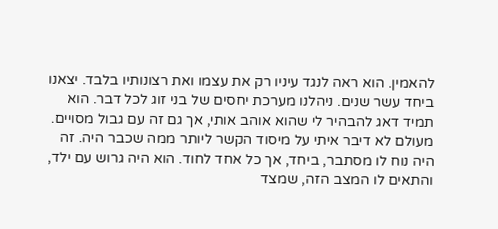להאמין. הוא ראה לנגד עיניו רק את עצמו ואת רצונותיו בלבד. יצאנו ביחד עשר שנים. ניהלנו מערכת יחסים של בני זוג לכל דבר. הוא תמיד דאג להבהיר לי שהוא אוהב אותי, אך גם זה עם גבול מסויים. מעולם לא דיבר איתי על מיסוד הקשר ליותר ממה שכבר היה. זה היה נוח לו מסתבר, ביחד, אך כל אחד לחוד. הוא היה גרוש עם ילד, והתאים לו המצב הזה, שמצד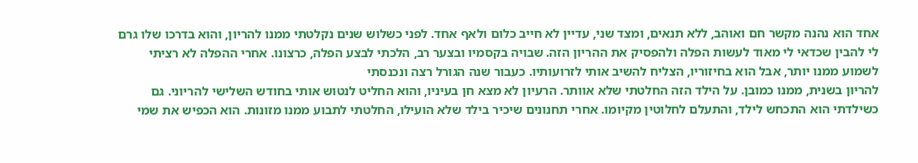אחד הוא נהנה מקשר חם ואוהב, ללא תנאים, ומצד שני, עדיין לא חייב כלום ולאף אחד. לפני כשלוש שנים נקלטתי ממנו להריון, והוא בדרכו שלו גרם לי להבין שכדאי לי מאוד לעשות הפלה ולהפסיק את ההריון הזה. שבויה בקסמיו ובצער רב, הלכתי לבצע הפלה, כרצונו. אחרי ההפלה לא רציתי לשמוע ממנו יותר, אבל הוא בחיזוריו, הצליח להשיב אותי לזרועותיו. כעבור שנה הגורל רצה ונכנסתי
להריון בשנית, ממנו כמובן. על הילד הזה החלטתי שלא אוותר. הרעיון לא מצא חן בעיניו, והוא החליט לנטוש אותי בחודש השלישי להריוני. גם כשילדתי הוא התכחש לילד, והתעלם לחלוטין מקיומו. אחרי תחנונים שיכיר בילד שלא הועילו, החלטתי לתבוע ממנו מזונות. הוא הכפיש את שמי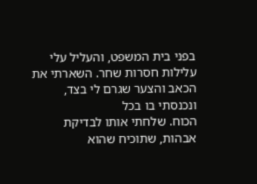בפני בית המשפט, והעליל עלי עלילות חסרות שחר. השארתי את הכאב והצער שגרם לי בצד, ונכנסתי בו בכל
הכוח. שלחתי אותו לבדיקת אבהות, שתוכיח שהוא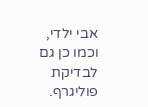אבי ילדי, וכמו כן גם לבדיקת פוליגרף.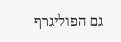גם הפוליגרף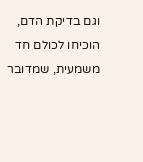וגם בדיקת הדם, הוכיחו לכולם חד משמעית, שמדובר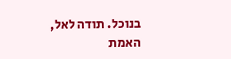בנוכל. תודה לאל, האמת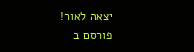יצאה לאור!
פורסם ב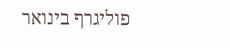פוליגרף בינואר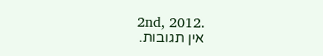2nd, 2012.
אין תגובות.